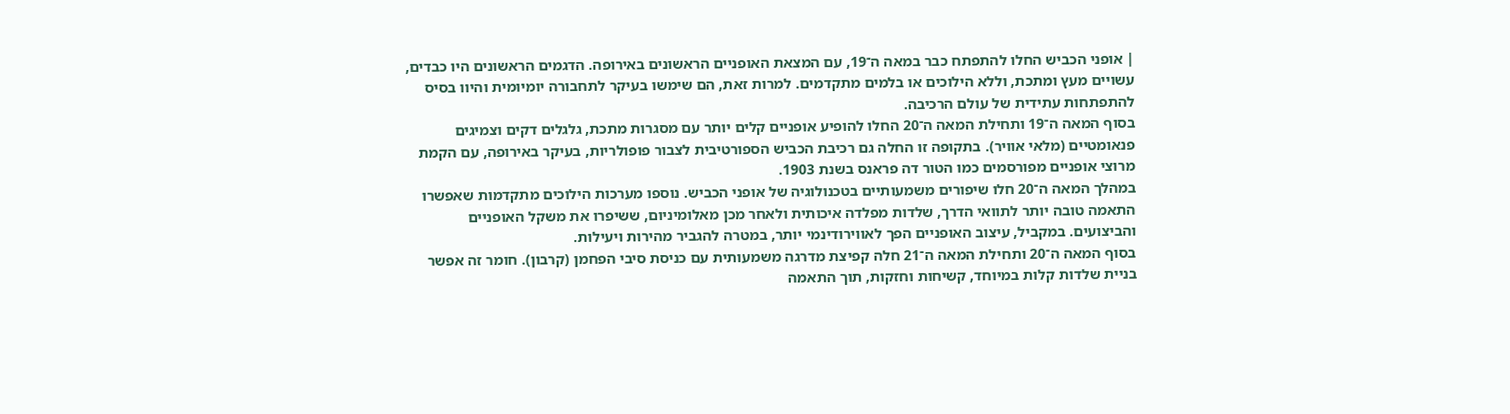| אופני הכביש החלו להתפתח כבר במאה ה־19, עם המצאת האופניים הראשונים באירופה. הדגמים הראשונים היו כבדים, עשויים מעץ ומתכת, וללא הילוכים או בלמים מתקדמים. למרות זאת, הם שימשו בעיקר לתחבורה יומיומית והיוו בסיס להתפתחות עתידית של עולם הרכיבה.
בסוף המאה ה־19 ותחילת המאה ה־20 החלו להופיע אופניים קלים יותר עם מסגרות מתכת, גלגלים דקים וצמיגים פנאומטיים (מלאי אוויר). בתקופה זו החלה גם רכיבת הכביש הספורטיבית לצבור פופולריות, בעיקר באירופה, עם הקמת מרוצי אופניים מפורסמים כמו הטור דה פראנס בשנת 1903.
במהלך המאה ה־20 חלו שיפורים משמעותיים בטכנולוגיה של אופני הכביש. נוספו מערכות הילוכים מתקדמות שאפשרו התאמה טובה יותר לתוואי הדרך, שלדות מפלדה איכותית ולאחר מכן מאלומיניום, ששיפרו את משקל האופניים והביצועים. במקביל, עיצוב האופניים הפך לאווירודינמי יותר, במטרה להגביר מהירות ויעילות.
בסוף המאה ה־20 ותחילת המאה ה־21 חלה קפיצת מדרגה משמעותית עם כניסת סיבי הפחמן (קרבון). חומר זה אפשר בניית שלדות קלות במיוחד, קשיחות וחזקות, תוך התאמה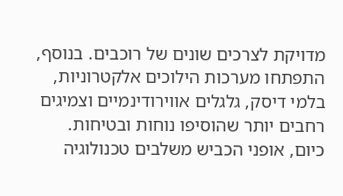מדויקת לצרכים שונים של רוכבים. בנוסף, התפתחו מערכות הילוכים אלקטרוניות, בלמי דיסק, גלגלים אווירודינמיים וצמיגים רחבים יותר שהוסיפו נוחות ובטיחות.
כיום, אופני הכביש משלבים טכנולוגיה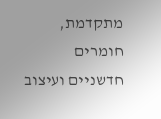מתקדמת, חומרים חדשניים ועיצוב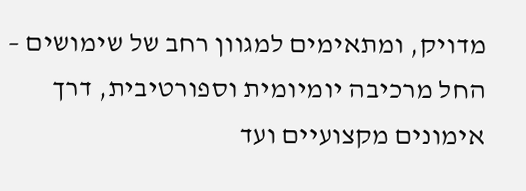מדויק, ומתאימים למגוון רחב של שימושים – החל מרכיבה יומיומית וספורטיבית, דרך אימונים מקצועיים ועד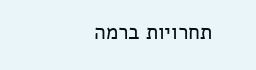תחרויות ברמה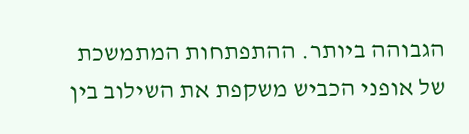הגבוהה ביותר. ההתפתחות המתמשכת של אופני הכביש משקפת את השילוב בין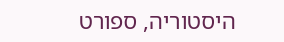היסטוריה, ספורט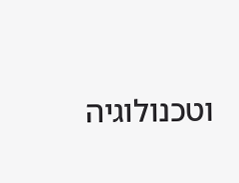וטכנולוגיה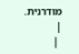מודרנית. |
 |